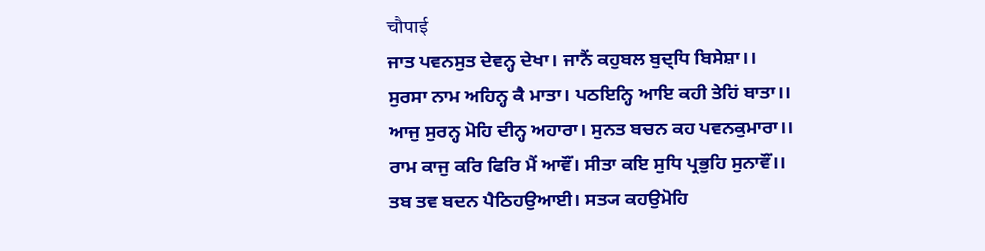चौपाई
ਜਾਤ ਪਵਨਸੁਤ ਦੇਵਨ੍ਹ ਦੇਖਾ। ਜਾਨੈਂ ਕਹੁਬਲ ਬੁਦ੍ਧਿ ਬਿਸੇਸ਼ਾ।।
ਸੁਰਸਾ ਨਾਮ ਅਹਿਨ੍ਹ ਕੈ ਮਾਤਾ। ਪਠਇਨ੍ਹਿ ਆਇ ਕਹੀ ਤੇਹਿਂ ਬਾਤਾ।।
ਆਜੁ ਸੁਰਨ੍ਹ ਮੋਹਿ ਦੀਨ੍ਹ ਅਹਾਰਾ। ਸੁਨਤ ਬਚਨ ਕਹ ਪਵਨਕੁਮਾਰਾ।।
ਰਾਮ ਕਾਜੁ ਕਰਿ ਫਿਰਿ ਮੈਂ ਆਵੌਂ। ਸੀਤਾ ਕਇ ਸੁਧਿ ਪ੍ਰਭੁਹਿ ਸੁਨਾਵੌਂ।।
ਤਬ ਤਵ ਬਦਨ ਪੈਠਿਹਉਆਈ। ਸਤ੍ਯ ਕਹਉਮੋਹਿ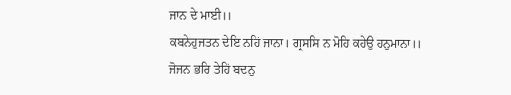ਜਾਨ ਦੇ ਮਾਈ।।
ਕਬਨੇਹੁਜਤਨ ਦੇਇ ਨਹਿਂ ਜਾਨਾ। ਗ੍ਰਸਸਿ ਨ ਮੋਹਿ ਕਹੇਉ ਹਨੁਮਾਨਾ।।
ਜੋਜਨ ਭਰਿ ਤੇਹਿਂ ਬਦਨੁ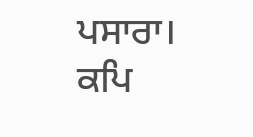ਪਸਾਰਾ। ਕਪਿ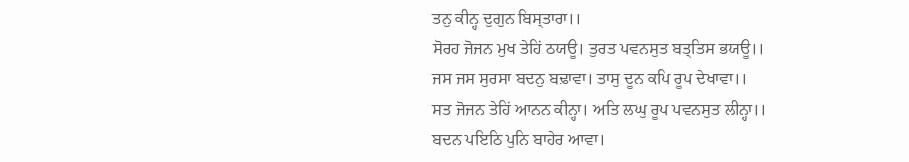ਤਨੁ ਕੀਨ੍ਹ ਦੁਗੁਨ ਬਿਸ੍ਤਾਰਾ।।
ਸੋਰਹ ਜੋਜਨ ਮੁਖ ਤੇਹਿਂ ਠਯਊ। ਤੁਰਤ ਪਵਨਸੁਤ ਬਤ੍ਤਿਸ ਭਯਊ।।
ਜਸ ਜਸ ਸੁਰਸਾ ਬਦਨੁ ਬਢ਼ਾਵਾ। ਤਾਸੁ ਦੂਨ ਕਪਿ ਰੂਪ ਦੇਖਾਵਾ।।
ਸਤ ਜੋਜਨ ਤੇਹਿਂ ਆਨਨ ਕੀਨ੍ਹਾ। ਅਤਿ ਲਘੁ ਰੂਪ ਪਵਨਸੁਤ ਲੀਨ੍ਹਾ।।
ਬਦਨ ਪਇਠਿ ਪੁਨਿ ਬਾਹੇਰ ਆਵਾ।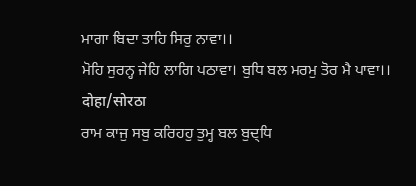ਮਾਗਾ ਬਿਦਾ ਤਾਹਿ ਸਿਰੁ ਨਾਵਾ।।
ਮੋਹਿ ਸੁਰਨ੍ਹ ਜੇਹਿ ਲਾਗਿ ਪਠਾਵਾ। ਬੁਧਿ ਬਲ ਮਰਮੁ ਤੋਰ ਮੈ ਪਾਵਾ।।
दोहा/सोरठा
ਰਾਮ ਕਾਜੁ ਸਬੁ ਕਰਿਹਹੁ ਤੁਮ੍ਹ ਬਲ ਬੁਦ੍ਧਿ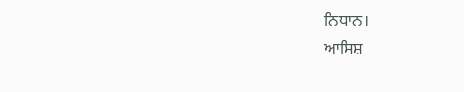ਨਿਧਾਨ।
ਆਸਿਸ਼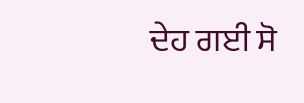ਦੇਹ ਗਈ ਸੋ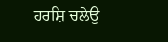ਹਰਸ਼ਿ ਚਲੇਉ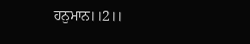ਹਨੁਮਾਨ।।2।।